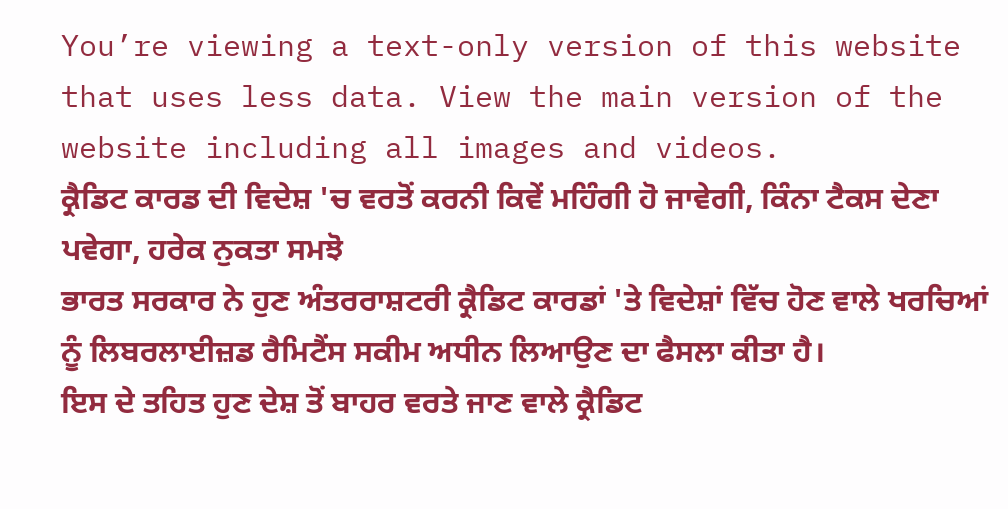You’re viewing a text-only version of this website that uses less data. View the main version of the website including all images and videos.
ਕ੍ਰੈਡਿਟ ਕਾਰਡ ਦੀ ਵਿਦੇਸ਼ 'ਚ ਵਰਤੋਂ ਕਰਨੀ ਕਿਵੇਂ ਮਹਿੰਗੀ ਹੋ ਜਾਵੇਗੀ, ਕਿੰਨਾ ਟੈਕਸ ਦੇਣਾ ਪਵੇਗਾ, ਹਰੇਕ ਨੁਕਤਾ ਸਮਝੋ
ਭਾਰਤ ਸਰਕਾਰ ਨੇ ਹੁਣ ਅੰਤਰਰਾਸ਼ਟਰੀ ਕ੍ਰੈਡਿਟ ਕਾਰਡਾਂ 'ਤੇ ਵਿਦੇਸ਼ਾਂ ਵਿੱਚ ਹੋਣ ਵਾਲੇ ਖਰਚਿਆਂ ਨੂੰ ਲਿਬਰਲਾਈਜ਼ਡ ਰੈਮਿਟੈਂਸ ਸਕੀਮ ਅਧੀਨ ਲਿਆਉਣ ਦਾ ਫੈਸਲਾ ਕੀਤਾ ਹੈ।
ਇਸ ਦੇ ਤਹਿਤ ਹੁਣ ਦੇਸ਼ ਤੋਂ ਬਾਹਰ ਵਰਤੇ ਜਾਣ ਵਾਲੇ ਕ੍ਰੈਡਿਟ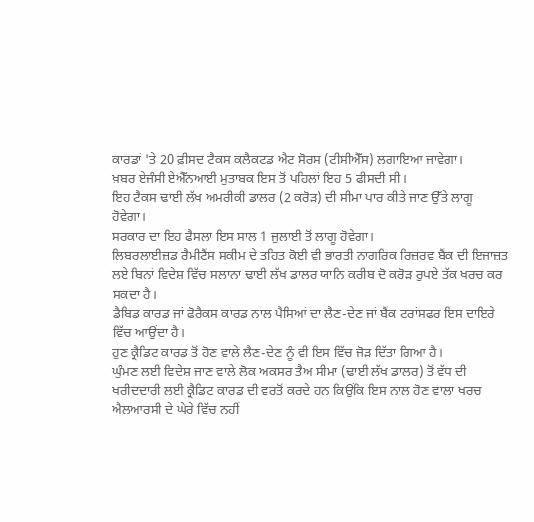ਕਾਰਡਾਂ 'ਤੇ 20 ਫ਼ੀਸਦ ਟੈਕਸ ਕਲੈਕਟਡ ਐਟ ਸੋਰਸ (ਟੀਸੀਐੱਸ) ਲਗਾਇਆ ਜਾਵੇਗਾ।
ਖ਼ਬਰ ਏਜੰਸੀ ਏਐੱਨਆਈ ਮੁਤਾਬਕ ਇਸ ਤੋਂ ਪਹਿਲਾਂ ਇਹ 5 ਫੀਸਦੀ ਸੀ।
ਇਹ ਟੈਕਸ ਢਾਈ ਲੱਖ ਅਮਰੀਕੀ ਡਾਲਰ (2 ਕਰੋੜ) ਦੀ ਸੀਮਾ ਪਾਰ ਕੀਤੇ ਜਾਣ ਉੱਤੇ ਲਾਗੂ ਹੋਵੇਗਾ।
ਸਰਕਾਰ ਦਾ ਇਹ ਫੈਸਲਾ ਇਸ ਸਾਲ 1 ਜੁਲਾਈ ਤੋਂ ਲਾਗੂ ਹੋਵੇਗਾ।
ਲਿਬਰਲਾਈਜ਼ਡ ਰੈਮੀਟੈਂਸ ਸਕੀਮ ਦੇ ਤਹਿਤ ਕੋਈ ਵੀ ਭਾਰਤੀ ਨਾਗਰਿਕ ਰਿਜ਼ਰਵ ਬੈਂਕ ਦੀ ਇਜਾਜ਼ਤ ਲਏ ਬਿਨਾਂ ਵਿਦੇਸ਼ ਵਿੱਚ ਸਲਾਨਾ ਢਾਈ ਲੱਖ ਡਾਲਰ ਯਾਨਿ ਕਰੀਬ ਦੋ ਕਰੋੜ ਰੁਪਏ ਤੱਕ ਖਰਚ ਕਰ ਸਕਦਾ ਹੈ।
ਡੈਬਿਡ ਕਾਰਡ ਜਾਂ ਫੋਰੈਕਸ ਕਾਰਡ ਨਾਲ ਪੈਸਿਆਂ ਦਾ ਲੈਣ-ਦੇਣ ਜਾਂ ਬੈਂਕ ਟਰਾਂਸਫਰ ਇਸ ਦਾਇਰੇ ਵਿੱਚ ਆਉਂਦਾ ਹੈ।
ਹੁਣ ਕ੍ਰੈਡਿਟ ਕਾਰਡ ਤੋਂ ਹੋਣ ਵਾਲੇ ਲੈਣ-ਦੇਣ ਨੂੰ ਵੀ ਇਸ ਵਿੱਚ ਜੋੜ ਦਿੱਤਾ ਗਿਆ ਹੈ।
ਘੁੰਮਣ ਲਈ ਵਿਦੇਸ਼ ਜਾਣ ਵਾਲੇ ਲੋਕ ਅਕਸਰ ਤੈਅ ਸੀਮਾ (ਢਾਈ ਲੱਖ ਡਾਲਰ) ਤੋਂ ਵੱਧ ਦੀ ਖਰੀਦਦਾਰੀ ਲਈ ਕ੍ਰੈਡਿਟ ਕਾਰਡ ਦੀ ਵਰਤੋਂ ਕਰਦੇ ਹਨ ਕਿਉਂਕਿ ਇਸ ਨਾਲ ਹੋਣ ਵਾਲਾ ਖਰਚ ਐਲਆਰਸੀ ਦੇ ਘੇਰੇ ਵਿੱਚ ਨਹੀਂ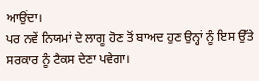ਆਉਂਦਾ।
ਪਰ ਨਵੇਂ ਨਿਯਮਾਂ ਦੇ ਲਾਗੂ ਹੋਣ ਤੋਂ ਬਾਅਦ ਹੁਣ ਉਨ੍ਹਾਂ ਨੂੰ ਇਸ ਉੱਤੇ ਸਰਕਾਰ ਨੂੰ ਟੈਕਸ ਦੇਣਾ ਪਵੇਗਾ।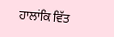ਹਾਲਾਂਕਿ ਵਿੱਤ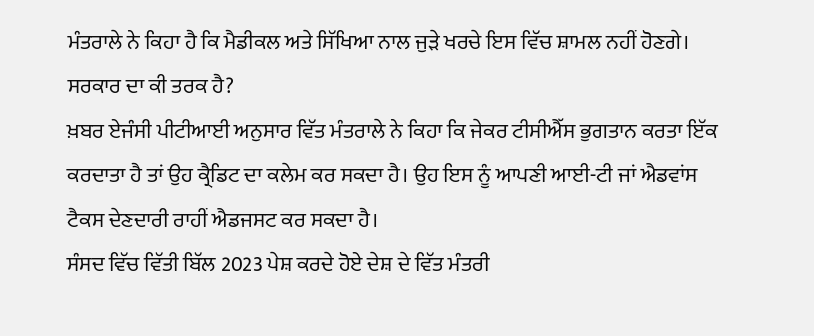ਮੰਤਰਾਲੇ ਨੇ ਕਿਹਾ ਹੈ ਕਿ ਮੈਡੀਕਲ ਅਤੇ ਸਿੱਖਿਆ ਨਾਲ ਜੁੜੇ ਖਰਚੇ ਇਸ ਵਿੱਚ ਸ਼ਾਮਲ ਨਹੀਂ ਹੋਣਗੇ।
ਸਰਕਾਰ ਦਾ ਕੀ ਤਰਕ ਹੈ?
ਖ਼ਬਰ ਏਜੰਸੀ ਪੀਟੀਆਈ ਅਨੁਸਾਰ ਵਿੱਤ ਮੰਤਰਾਲੇ ਨੇ ਕਿਹਾ ਕਿ ਜੇਕਰ ਟੀਸੀਐੱਸ ਭੁਗਤਾਨ ਕਰਤਾ ਇੱਕ ਕਰਦਾਤਾ ਹੈ ਤਾਂ ਉਹ ਕ੍ਰੈਡਿਟ ਦਾ ਕਲੇਮ ਕਰ ਸਕਦਾ ਹੈ। ਉਹ ਇਸ ਨੂੰ ਆਪਣੀ ਆਈ-ਟੀ ਜਾਂ ਐਡਵਾਂਸ ਟੈਕਸ ਦੇਣਦਾਰੀ ਰਾਹੀਂ ਐਡਜਸਟ ਕਰ ਸਕਦਾ ਹੈ।
ਸੰਸਦ ਵਿੱਚ ਵਿੱਤੀ ਬਿੱਲ 2023 ਪੇਸ਼ ਕਰਦੇ ਹੋਏ ਦੇਸ਼ ਦੇ ਵਿੱਤ ਮੰਤਰੀ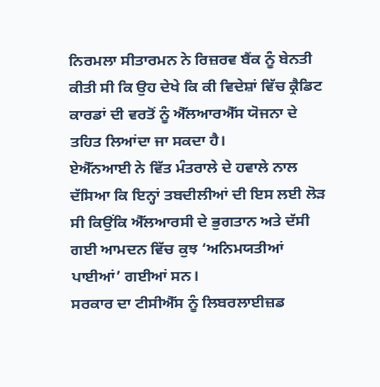ਨਿਰਮਲਾ ਸੀਤਾਰਮਨ ਨੇ ਰਿਜ਼ਰਵ ਬੈਂਕ ਨੂੰ ਬੇਨਤੀ ਕੀਤੀ ਸੀ ਕਿ ਉਹ ਦੇਖੇ ਕਿ ਕੀ ਵਿਦੇਸ਼ਾਂ ਵਿੱਚ ਕ੍ਰੈਡਿਟ ਕਾਰਡਾਂ ਦੀ ਵਰਤੋਂ ਨੂੰ ਐੱਲਆਰਐੱਸ ਯੋਜਨਾ ਦੇ ਤਹਿਤ ਲਿਆਂਦਾ ਜਾ ਸਕਦਾ ਹੈ।
ਏਐੱਨਆਈ ਨੇ ਵਿੱਤ ਮੰਤਰਾਲੇ ਦੇ ਹਵਾਲੇ ਨਾਲ ਦੱਸਿਆ ਕਿ ਇਨ੍ਹਾਂ ਤਬਦੀਲੀਆਂ ਦੀ ਇਸ ਲਈ ਲੋੜ ਸੀ ਕਿਉਂਕਿ ਐੱਲਆਰਸੀ ਦੇ ਭੁਗਤਾਨ ਅਤੇ ਦੱਸੀ ਗਈ ਆਮਦਨ ਵਿੱਚ ਕੁਝ ‘ਅਨਿਮਯਤੀਆਂ ਪਾਈਆਂ’ ਗਈਆਂ ਸਨ।
ਸਰਕਾਰ ਦਾ ਟੀਸੀਐੱਸ ਨੂੰ ਲਿਬਰਲਾਈਜ਼ਡ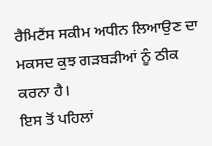ਰੈਮਿਟੈਂਸ ਸਕੀਮ ਅਧੀਨ ਲਿਆਉਣ ਦਾ ਮਕਸਦ ਕੁਝ ਗੜਬੜੀਆਂ ਨੂੰ ਠੀਕ ਕਰਨਾ ਹੈ।
ਇਸ ਤੋਂ ਪਹਿਲਾਂ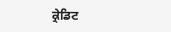ਕ੍ਰੇਡਿਟ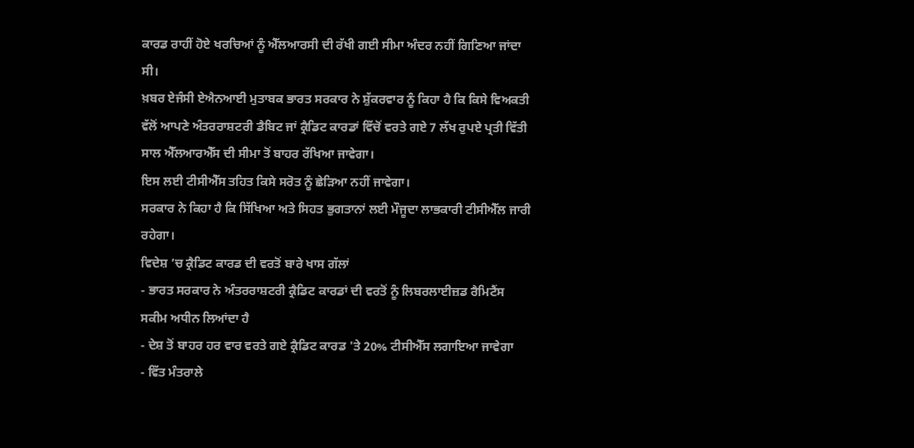ਕਾਰਡ ਰਾਹੀਂ ਹੋਏ ਖਰਚਿਆਂ ਨੂੰ ਐੱਲਆਰਸੀ ਦੀ ਰੱਖੀ ਗਈ ਸੀਮਾ ਅੰਦਰ ਨਹੀਂ ਗਿਣਿਆ ਜਾਂਦਾ ਸੀ।
ਖ਼ਬਰ ਏਜੰਸੀ ਏਐਨਆਈ ਮੁਤਾਬਕ ਭਾਰਤ ਸਰਕਾਰ ਨੇ ਸ਼ੁੱਕਰਵਾਰ ਨੂੰ ਕਿਹਾ ਹੈ ਕਿ ਕਿਸੇ ਵਿਅਕਤੀ ਵੱਲੋਂ ਆਪਣੇ ਅੰਤਰਰਾਸ਼ਟਰੀ ਡੈਬਿਟ ਜਾਂ ਕ੍ਰੈਡਿਟ ਕਾਰਡਾਂ ਵਿੱਚੋਂ ਵਰਤੇ ਗਏ 7 ਲੱਖ ਰੁਪਏ ਪ੍ਰਤੀ ਵਿੱਤੀ ਸਾਲ ਐੱਲਆਰਐੱਸ ਦੀ ਸੀਮਾ ਤੋਂ ਬਾਹਰ ਰੱਖਿਆ ਜਾਵੇਗਾ।
ਇਸ ਲਈ ਟੀਸੀਐੱਸ ਤਹਿਤ ਕਿਸੇ ਸਰੋਤ ਨੂੰ ਛੇੜਿਆ ਨਹੀਂ ਜਾਵੇਗਾ।
ਸਰਕਾਰ ਨੇ ਕਿਹਾ ਹੈ ਕਿ ਸਿੱਖਿਆ ਅਤੇ ਸਿਹਤ ਭੁਗਤਾਨਾਂ ਲਈ ਮੌਜੂਦਾ ਲਾਭਕਾਰੀ ਟੀਸੀਐੱਲ ਜਾਰੀ ਰਹੇਗਾ।
ਵਿਦੇਸ਼ ’ਚ ਕ੍ਰੈਡਿਟ ਕਾਰਡ ਦੀ ਵਰਤੋਂ ਬਾਰੇ ਖਾਸ ਗੱਲਾਂ
- ਭਾਰਤ ਸਰਕਾਰ ਨੇ ਅੰਤਰਰਾਸ਼ਟਰੀ ਕ੍ਰੈਡਿਟ ਕਾਰਡਾਂ ਦੀ ਵਰਤੋਂ ਨੂੰ ਲਿਬਰਲਾਈਜ਼ਡ ਰੈਮਿਟੈਂਸ ਸਕੀਮ ਅਧੀਨ ਲਿਆਂਦਾ ਹੈ
- ਦੇਸ਼ ਤੋਂ ਬਾਹਰ ਹਰ ਵਾਰ ਵਰਤੇ ਗਏ ਕ੍ਰੈਡਿਟ ਕਾਰਡ 'ਤੇ 20% ਟੀਸੀਐੱਸ ਲਗਾਇਆ ਜਾਵੇਗਾ
- ਵਿੱਤ ਮੰਤਰਾਲੇ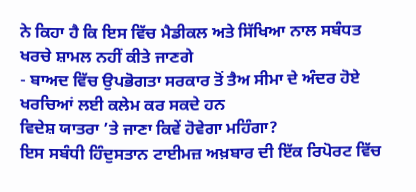ਨੇ ਕਿਹਾ ਹੈ ਕਿ ਇਸ ਵਿੱਚ ਮੈਡੀਕਲ ਅਤੇ ਸਿੱਖਿਆ ਨਾਲ ਸਬੰਧਤ ਖਰਚੇ ਸ਼ਾਮਲ ਨਹੀਂ ਕੀਤੇ ਜਾਣਗੇ
- ਬਾਅਦ ਵਿੱਚ ਉਪਭੋਗਤਾ ਸਰਕਾਰ ਤੋਂ ਤੈਅ ਸੀਮਾ ਦੇ ਅੰਦਰ ਹੋਏ ਖਰਚਿਆਂ ਲਈ ਕਲੇਮ ਕਰ ਸਕਦੇ ਹਨ
ਵਿਦੇਸ਼ ਯਾਤਰਾ ’ਤੇ ਜਾਣਾ ਕਿਵੇਂ ਹੋਵੇਗਾ ਮਹਿੰਗਾ?
ਇਸ ਸਬੰਧੀ ਹਿੰਦੁਸਤਾਨ ਟਾਈਮਜ਼ ਅਖ਼ਬਾਰ ਦੀ ਇੱਕ ਰਿਪੋਰਟ ਵਿੱਚ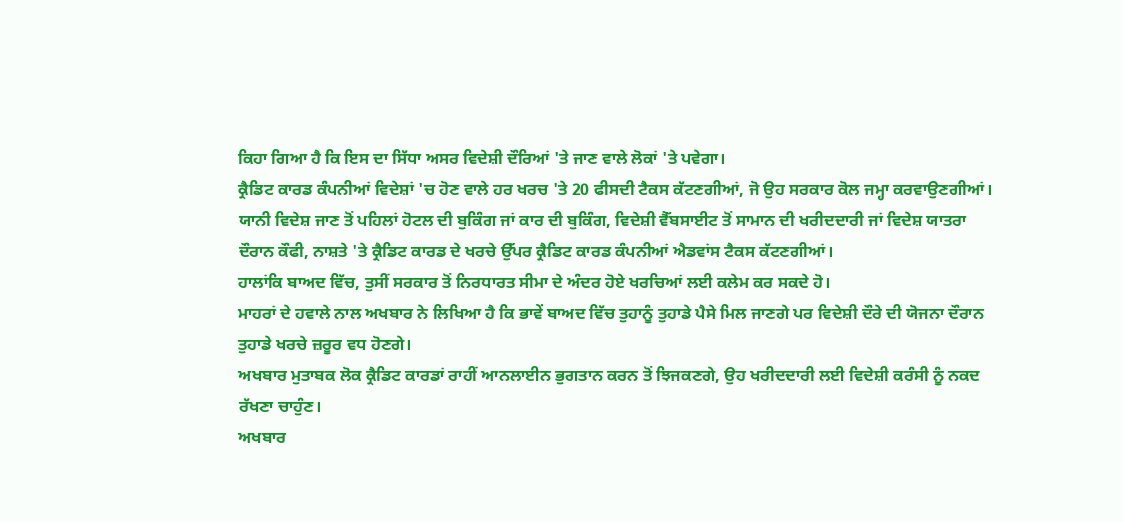ਕਿਹਾ ਗਿਆ ਹੈ ਕਿ ਇਸ ਦਾ ਸਿੱਧਾ ਅਸਰ ਵਿਦੇਸ਼ੀ ਦੌਰਿਆਂ 'ਤੇ ਜਾਣ ਵਾਲੇ ਲੋਕਾਂ 'ਤੇ ਪਵੇਗਾ।
ਕ੍ਰੈਡਿਟ ਕਾਰਡ ਕੰਪਨੀਆਂ ਵਿਦੇਸ਼ਾਂ 'ਚ ਹੋਣ ਵਾਲੇ ਹਰ ਖਰਚ 'ਤੇ 20 ਫੀਸਦੀ ਟੈਕਸ ਕੱਟਣਗੀਆਂ, ਜੋ ਉਹ ਸਰਕਾਰ ਕੋਲ ਜਮ੍ਹਾ ਕਰਵਾਉਣਗੀਆਂ।
ਯਾਨੀ ਵਿਦੇਸ਼ ਜਾਣ ਤੋਂ ਪਹਿਲਾਂ ਹੋਟਲ ਦੀ ਬੁਕਿੰਗ ਜਾਂ ਕਾਰ ਦੀ ਬੁਕਿੰਗ, ਵਿਦੇਸ਼ੀ ਵੈੱਬਸਾਈਟ ਤੋਂ ਸਾਮਾਨ ਦੀ ਖਰੀਦਦਾਰੀ ਜਾਂ ਵਿਦੇਸ਼ ਯਾਤਰਾ ਦੌਰਾਨ ਕੌਫੀ, ਨਾਸ਼ਤੇ 'ਤੇ ਕ੍ਰੈਡਿਟ ਕਾਰਡ ਦੇ ਖਰਚੇ ਉੱਪਰ ਕ੍ਰੈਡਿਟ ਕਾਰਡ ਕੰਪਨੀਆਂ ਐਡਵਾਂਸ ਟੈਕਸ ਕੱਟਣਗੀਆਂ।
ਹਾਲਾਂਕਿ ਬਾਅਦ ਵਿੱਚ, ਤੁਸੀਂ ਸਰਕਾਰ ਤੋਂ ਨਿਰਧਾਰਤ ਸੀਮਾ ਦੇ ਅੰਦਰ ਹੋਏ ਖਰਚਿਆਂ ਲਈ ਕਲੇਮ ਕਰ ਸਕਦੇ ਹੋ।
ਮਾਹਰਾਂ ਦੇ ਹਵਾਲੇ ਨਾਲ ਅਖਬਾਰ ਨੇ ਲਿਖਿਆ ਹੈ ਕਿ ਭਾਵੇਂ ਬਾਅਦ ਵਿੱਚ ਤੁਹਾਨੂੰ ਤੁਹਾਡੇ ਪੈਸੇ ਮਿਲ ਜਾਣਗੇ ਪਰ ਵਿਦੇਸ਼ੀ ਦੌਰੇ ਦੀ ਯੋਜਨਾ ਦੌਰਾਨ ਤੁਹਾਡੇ ਖਰਚੇ ਜ਼ਰੂਰ ਵਧ ਹੋਣਗੇ।
ਅਖਬਾਰ ਮੁਤਾਬਕ ਲੋਕ ਕ੍ਰੈਡਿਟ ਕਾਰਡਾਂ ਰਾਹੀਂ ਆਨਲਾਈਨ ਭੁਗਤਾਨ ਕਰਨ ਤੋਂ ਝਿਜਕਣਗੇ, ਉਹ ਖਰੀਦਦਾਰੀ ਲਈ ਵਿਦੇਸ਼ੀ ਕਰੰਸੀ ਨੂੰ ਨਕਦ ਰੱਖਣਾ ਚਾਹੁੰਣ।
ਅਖਬਾਰ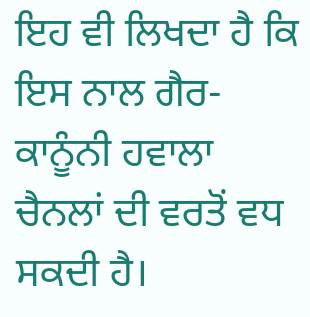ਇਹ ਵੀ ਲਿਖਦਾ ਹੈ ਕਿ ਇਸ ਨਾਲ ਗੈਰ-ਕਾਨੂੰਨੀ ਹਵਾਲਾ ਚੈਨਲਾਂ ਦੀ ਵਰਤੋਂ ਵਧ ਸਕਦੀ ਹੈ।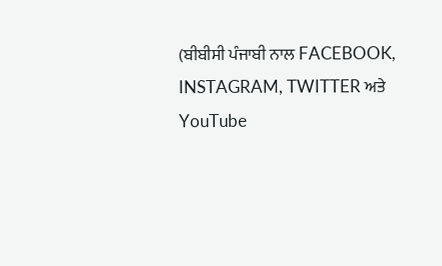(ਬੀਬੀਸੀ ਪੰਜਾਬੀ ਨਾਲ FACEBOOK, INSTAGRAM, TWITTER ਅਤੇ YouTube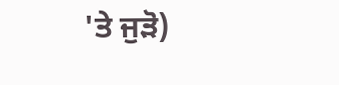'ਤੇ ਜੁੜੋ)